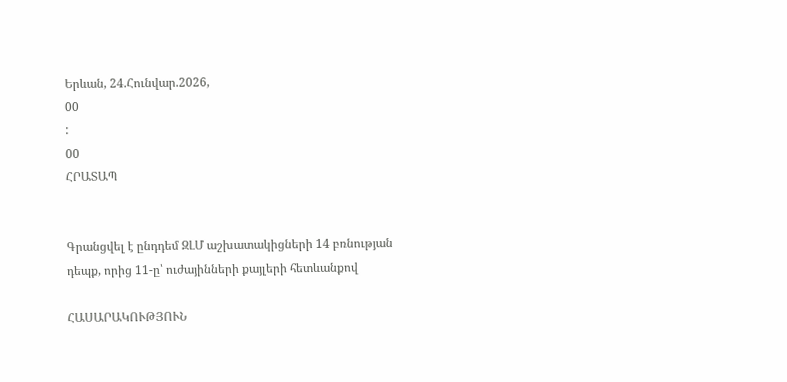Երևան, 24.Հունվար.2026,
00
:
00
ՀՐԱՏԱՊ


Գրանցվել է ընդդեմ ԶԼՄ աշխատակիցների 14 բռնության դեպք, որից 11-ը՝ ուժայինների քայլերի հետևանքով

ՀԱՍԱՐԱԿՈՒԹՅՈՒՆ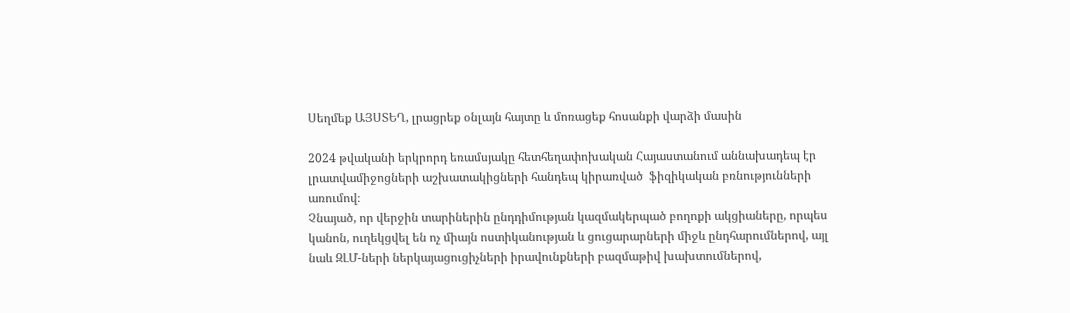Սեղմեք ԱՅՍՏԵՂ, լրացրեք օնլայն հայտը և մոռացեք հոսանքի վարձի մասին

2024 թվականի երկրորդ եռամսյակը հետհեղափոխական Հայաստանում աննախադեպ էր լրատվամիջոցների աշխատակիցների հանդեպ կիրառված  ֆիզիկական բռնությունների առումով։
Չնայած, որ վերջին տարիներին ընդդիմության կազմակերպած բողոքի ակցիաները, որպես կանոն, ուղեկցվել են ոչ միայն ոստիկանության և ցուցարարների միջև ընդհարումներով, այլ նաև ԶԼՄ-ների ներկայացուցիչների իրավունքների բազմաթիվ խախտումներով,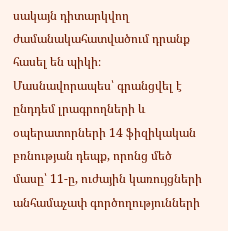սակայն դիտարկվող ժամանակահատվածում դրանք հասել են պիկի։ Մասնավորապես՝ գրանցվել է ընդդեմ լրագրողների և օպերատորների 14 ֆիզիկական բռնության դեպք, որոնց մեծ մասը՝ 11-ը, ուժային կառույցների անհամաչափ գործողությունների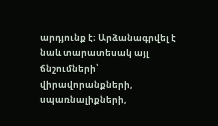արդյունք է։ Արձանագրվել է նաև տարատեսակ այլ ճնշումների՝  վիրավորանքների, սպառնալիքների,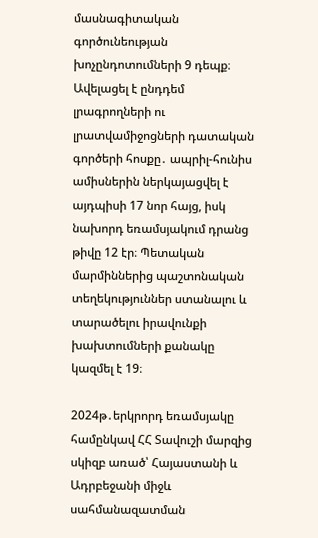մասնագիտական գործունեության խոչընդոտումների 9 դեպք։ Ավելացել է ընդդեմ լրագրողների ու լրատվամիջոցների դատական գործերի հոսքը․ ապրիլ-հունիս ամիսներին ներկայացվել է այդպիսի 17 նոր հայց, իսկ նախորդ եռամսյակում դրանց թիվը 12 էր։ Պետական մարմիններից պաշտոնական տեղեկություններ ստանալու և տարածելու իրավունքի խախտումների քանակը կազմել է 19։

2024թ․երկրորդ եռամսյակը համընկավ ՀՀ Տավուշի մարզից սկիզբ առած՝ Հայաստանի և Ադրբեջանի միջև սահմանազատման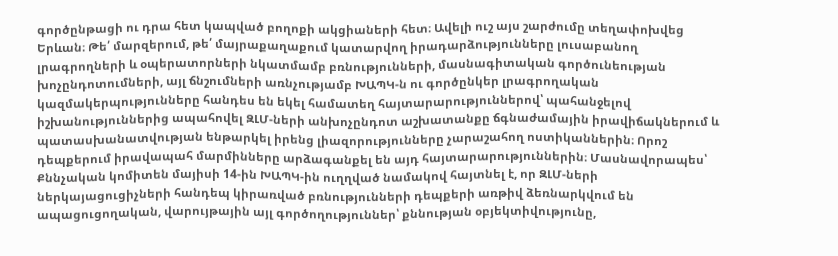գործընթացի ու դրա հետ կապված բողոքի ակցիաների հետ։ Ավելի ուշ այս շարժումը տեղափոխվեց Երևան։ Թե՛ մարզերում, թե՛ մայրաքաղաքում կատարվող իրադարձությունները լուսաբանող լրագրողների և օպերատորների նկատմամբ բռնությունների, մասնագիտական գործունեության խոչընդոտումների, այլ ճնշումների առնչությամբ ԽԱՊԿ-ն ու գործընկեր լրագրողական կազմակերպությունները հանդես են եկել համատեղ հայտարարություններով՝ պահանջելով իշխանություններից ապահովել ԶԼՄ-ների անխոչընդոտ աշխատանքը ճգնաժամային իրավիճակներում և պատասխանատվության ենթարկել իրենց լիազորությունները չարաշահող ոստիկաններին։ Որոշ դեպքերում իրավապահ մարմինները արձագանքել են այդ հայտարարություններին։ Մասնավորապես՝ Քննչական կոմիտեն մայիսի 14-ին ԽԱՊԿ-ին ուղղված նամակով հայտնել է, որ ԶԼՄ-ների ներկայացուցիչների հանդեպ կիրառված բռնությունների դեպքերի առթիվ ձեռնարկվում են ապացուցողական, վարույթային այլ գործողություններ՝ քննության օբյեկտիվությունը,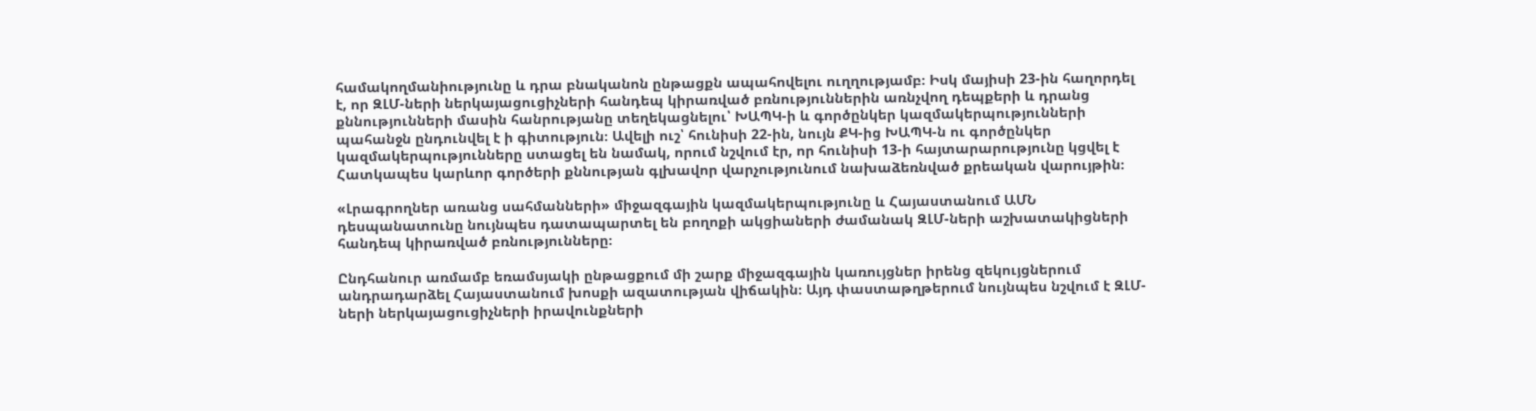համակողմանիությունը և դրա բնականոն ընթացքն ապահովելու ուղղությամբ։ Իսկ մայիսի 23-ին հաղորդել է, որ ԶԼՄ-ների ներկայացուցիչների հանդեպ կիրառված բռնություններին առնչվող դեպքերի և դրանց քննությունների մասին հանրությանը տեղեկացնելու՝ ԽԱՊԿ-ի և գործընկեր կազմակերպությունների պահանջն ընդունվել է ի գիտություն։ Ավելի ուշ՝ հունիսի 22-ին, նույն ՔԿ-ից ԽԱՊԿ-ն ու գործընկեր կազմակերպությունները ստացել են նամակ, որում նշվում էր, որ հունիսի 13-ի հայտարարությունը կցվել է Հատկապես կարևոր գործերի քննության գլխավոր վարչությունում նախաձեռնված քրեական վարույթին։

«Լրագրողներ առանց սահմանների» միջազգային կազմակերպությունը և Հայաստանում ԱՄՆ դեսպանատունը նույնպես դատապարտել են բողոքի ակցիաների ժամանակ ԶԼՄ-ների աշխատակիցների հանդեպ կիրառված բռնությունները։

Ընդհանուր առմամբ եռամսյակի ընթացքում մի շարք միջազգային կառույցներ իրենց զեկույցներում անդրադարձել Հայաստանում խոսքի ազատության վիճակին։ Այդ փաստաթղթերում նույնպես նշվում է ԶԼՄ-ների ներկայացուցիչների իրավունքների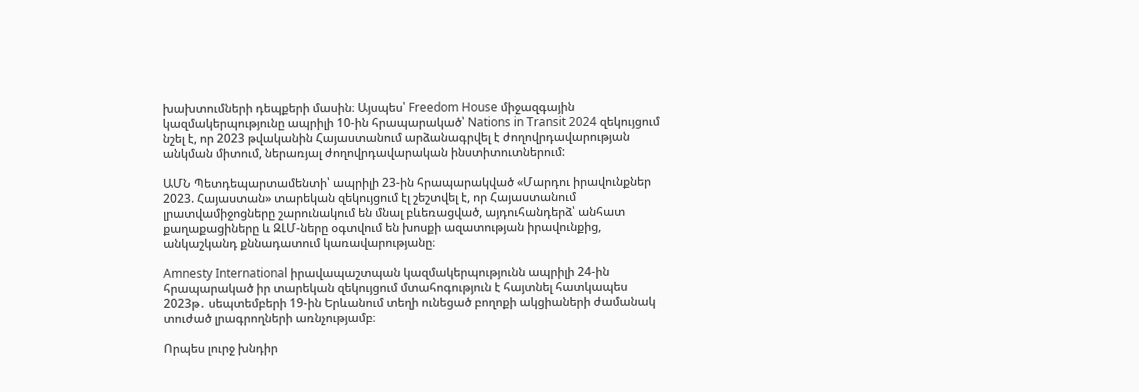խախտումների դեպքերի մասին։ Այսպես՝ Freedom House միջազգային կազմակերպությունը ապրիլի 10-ին հրապարակած՝ Nations in Transit 2024 զեկույցում նշել է, որ 2023 թվականին Հայաստանում արձանագրվել է ժողովրդավարության անկման միտում, ներառյալ ժողովրդավարական ինստիտուտներում:

ԱՄՆ Պետդեպարտամենտի՝ ապրիլի 23-ին հրապարակված «Մարդու իրավունքներ 2023. Հայաստան» տարեկան զեկույցում էլ շեշտվել է, որ Հայաստանում լրատվամիջոցները շարունակում են մնալ բևեռացված, այդուհանդերձ՝ անհատ քաղաքացիները և ԶԼՄ-ները օգտվում են խոսքի ազատության իրավունքից, անկաշկանդ քննադատում կառավարությանը։

Amnesty International իրավապաշտպան կազմակերպությունն ապրիլի 24-ին  հրապարակած իր տարեկան զեկույցում մտահոգություն է հայտնել հատկապես 2023թ․ սեպտեմբերի 19-ին Երևանում տեղի ունեցած բողոքի ակցիաների ժամանակ տուժած լրագրողների առնչությամբ։

Որպես լուրջ խնդիր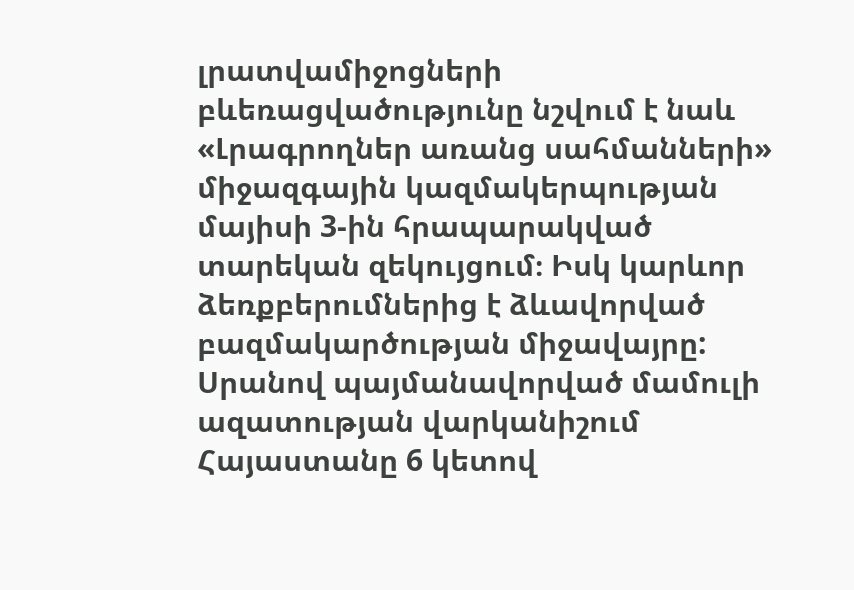լրատվամիջոցների բևեռացվածությունը նշվում է նաև «Լրագրողներ առանց սահմանների» միջազգային կազմակերպության մայիսի 3-ին հրապարակված տարեկան զեկույցում։ Իսկ կարևոր ձեռքբերումներից է ձևավորված բազմակարծության միջավայրը: Սրանով պայմանավորված մամուլի ազատության վարկանիշում Հայաստանը 6 կետով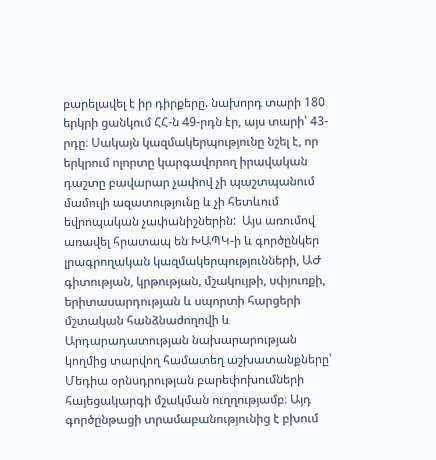բարելավել է իր դիրքերը. նախորդ տարի 180 երկրի ցանկում ՀՀ-ն 49-րդն էր, այս տարի՝ 43-րդը։ Սակայն կազմակերպությունը նշել է, որ երկրում ոլորտը կարգավորող իրավական դաշտը բավարար չափով չի պաշտպանում մամուլի ազատությունը և չի հետևում եվրոպական չափանիշներին:  Այս առումով առավել հրատապ են ԽԱՊԿ-ի և գործընկեր լրագրողական կազմակերպությունների, ԱԺ գիտության, կրթության, մշակույթի, սփյուռքի, երիտասարդության և սպորտի հարցերի մշտական հանձնաժողովի և Արդարադատության նախարարության կողմից տարվող համատեղ աշխատանքները՝ Մեդիա օրնսդրության բարեփոխումների հայեցակարգի մշակման ուղղությամբ։ Այդ գործընթացի տրամաբանությունից է բխում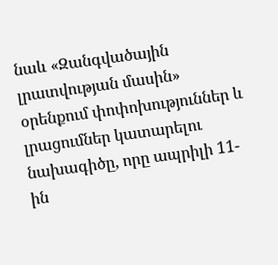նաև «Զանգվածային լրատվության մասին» օրենքում փոփոխություններ և լրացումներ կատարելու նախագիծը, որը ապրիլի 11-ին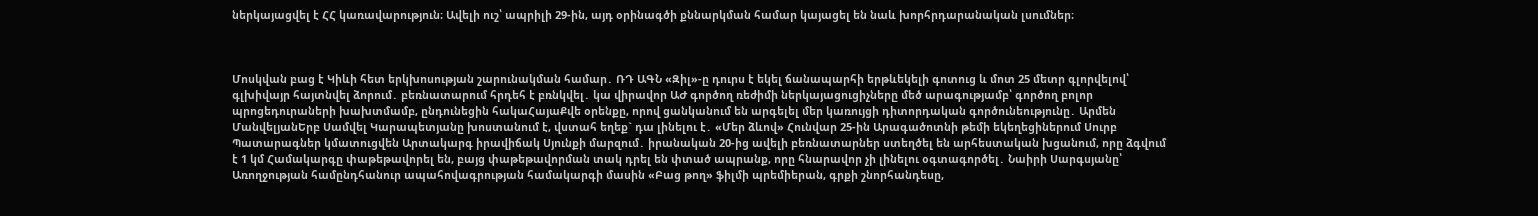ներկայացվել է ՀՀ կառավարություն։ Ավելի ուշ՝ ապրիլի 29-ին, այդ օրինագծի քննարկման համար կայացել են նաև խորհրդարանական լսումներ։



Մոսկվան բաց է Կիևի հետ երկխոսության շարունակման համար․ ՌԴ ԱԳՆ «Զիլ»-ը դուրս է եկել ճանապարհի երթևեկելի գոտուց և մոտ 25 մետր գլորվելով՝ գլխիվայր հայտնվել ձորում․ բեռնատարում հրդեհ է բռնկվել․ կա վիրավոր ԱԺ գործող ռեժիմի ներկայացուցիչները մեծ արագությամբ՝ գործող բոլոր պրոցեդուրաների խախտմամբ, ընդունեցին հակաՀայաՔվե օրենքը, որով ցանկանում են արգելել մեր կառույցի դիտորդական գործունեությունը․ Արմեն ՄանվելյանԵրբ Սամվել Կարապետյանը խոստանում է, վստահ եղեք` դա լինելու է․ «Մեր ձևով» Հունվար 25-ին Արագածոտնի թեմի եկեղեցիներում Սուրբ Պատարագներ կմատուցվեն Արտակարգ իրավիճակ Սյունքի մարզում․ իրանական 20-ից ավելի բեռնատարներ ստեղծել են արհեստական խցանում, որը ձգվում է 1 կմ Համակարգը փաթեթավորել են, բայց փաթեթավորման տակ դրել են փտած ապրանք, որը հնարավոր չի լինելու օգտագործել․ Նաիրի Սարգսյանը՝ Առողջության համընդհանուր ապահովագրության համակարգի մասին «Բաց թող» ֆիլմի պրեմիերան, գրքի շնորհանդեսը,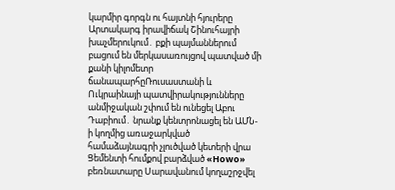կարմիր գորգն ու հայտնի հյուրերը Արտակարգ իրավիճակ Շինուհայրի խաչմերուկում․ բքի պայմաններում բացում են մերկասառույցով պատված մի քանի կիլոմետր ճանապարհըՌուսաստանի և Ուկրաինայի պատվիրակությունները անմիջական շփում են ունեցել Աբու Դաբիում․ նրանք կենտրոնացել են ԱՄՆ-ի կողմից առաջարկված համաձայնագրի չլուծված կետերի վրա Ցեմենտի հումքով բարձված «Howo» բեռնատարը Սարավանում կողաշրջվել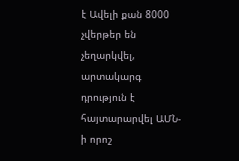է Ավելի քան 8000 չվերթեր են չեղարկվել, արտակարգ դրություն է հայտարարվել ԱՄՆ-ի որոշ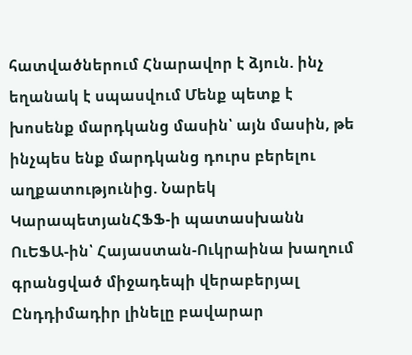հատվածներում Հնարավոր է ձյուն. ինչ եղանակ է սպասվում Մենք պետք է խոսենք մարդկանց մասին՝ այն մասին, թե ինչպես ենք մարդկանց դուրս բերելու աղքատությունից. Նարեկ ԿարապետյանՀՖՖ-ի պատասխանն ՈւԵՖԱ-ին՝ Հայաստան-Ուկրաինա խաղում գրանցված միջադեպի վերաբերյալ Ընդդիմադիր լինելը բավարար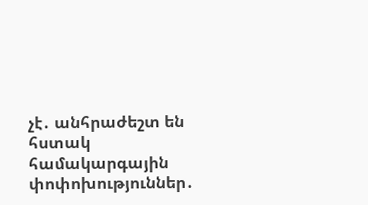չէ․ անհրաժեշտ են հստակ համակարգային փոփոխություններ․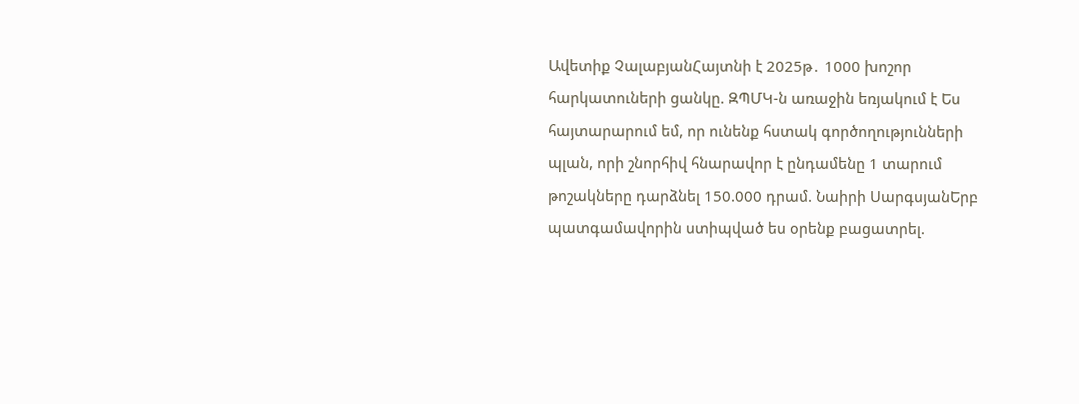Ավետիք ՉալաբյանՀայտնի է 2025թ․ 1000 խոշոր հարկատուների ցանկը. ԶՊՄԿ-ն առաջին եռյակում է Ես հայտարարում եմ, որ ունենք հստակ գործողությունների պլան, որի շնորհիվ հնարավոր է ընդամենը 1 տարում թոշակները դարձնել 150.000 դրամ. Նաիրի ՍարգսյանԵրբ պատգամավորին ստիպված ես օրենք բացատրել.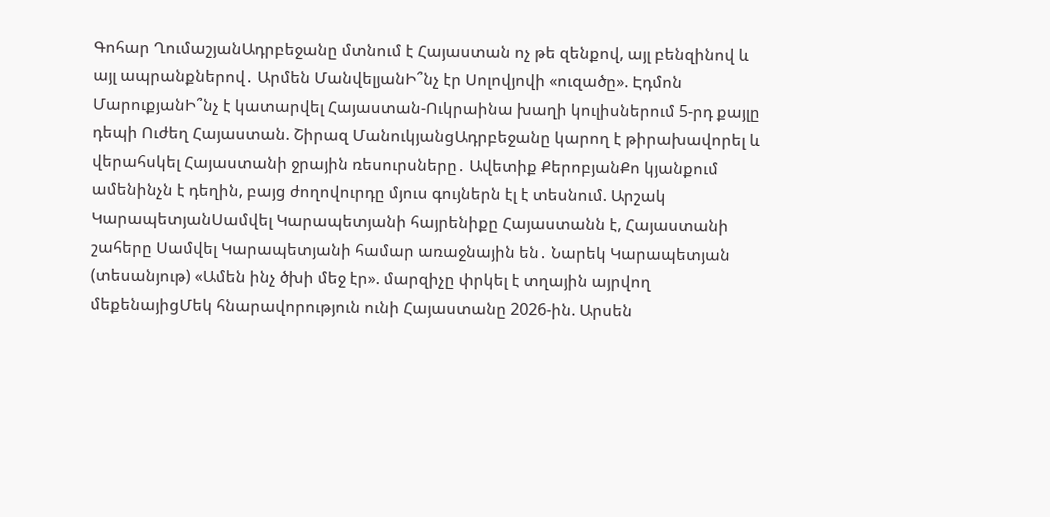Գոհար ՂումաշյանԱդրբեջանը մտնում է Հայաստան ոչ թե զենքով, այլ բենզինով և այլ ապրանքներով․ Արմեն ՄանվելյանԻ՞նչ էր Սոլովյովի «ուզածը». Էդմոն ՄարուքյանԻ՞նչ է կատարվել Հայաստան-Ուկրաինա խաղի կուլիսներում 5-րդ քայլը դեպի Ուժեղ Հայաստան. Շիրազ ՄանուկյանցԱդրբեջանը կարող է թիրախավորել և վերահսկել Հայաստանի ջրային ռեսուրսները․ Ավետիք ՔերոբյանՔո կյանքում ամենինչն է դեղին, բայց ժողովուրդը մյուս գույներն էլ է տեսնում. Արշակ ԿարապետյանՍամվել Կարապետյանի հայրենիքը Հայաստանն է, Հայաստանի շահերը Սամվել Կարապետյանի համար առաջնային են․ Նարեկ Կարապետյան (տեսանյութ) «Ամեն ինչ ծխի մեջ էր». մարզիչը փրկել է տղային այրվող մեքենայիցՄեկ հնարավորություն ունի Հայաստանը 2026-ին. Արսեն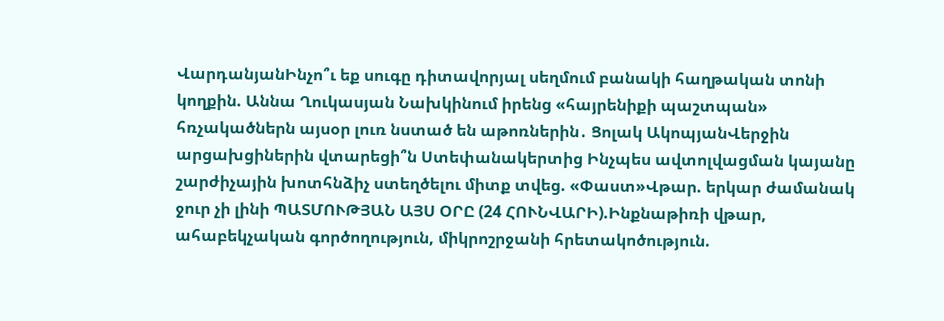ՎարդանյանԻնչո՞ւ եք սուգը դիտավորյալ սեղմում բանակի հաղթական տոնի կողքին. Աննա Ղուկասյան Նախկինում իրենց «հայրենիքի պաշտպան» հռչակածներն այսօր լուռ նստած են աթոռներին․ Ցոլակ ԱկոպյանՎերջին արցախցիներին վտարեցի՞ն Ստեփանակերտից Ինչպես ավտոլվացման կայանը շարժիչային խոտհնձիչ ստեղծելու միտք տվեց. «Փաստ»Վթար. երկար ժամանակ ջուր չի լինի ՊԱՏՄՈՒԹՅԱՆ ԱՅՍ ՕՐԸ (24 ՀՈՒՆՎԱՐԻ).Ինքնաթիռի վթար, ահաբեկչական գործողություն, միկրոշրջանի հրետակոծություն.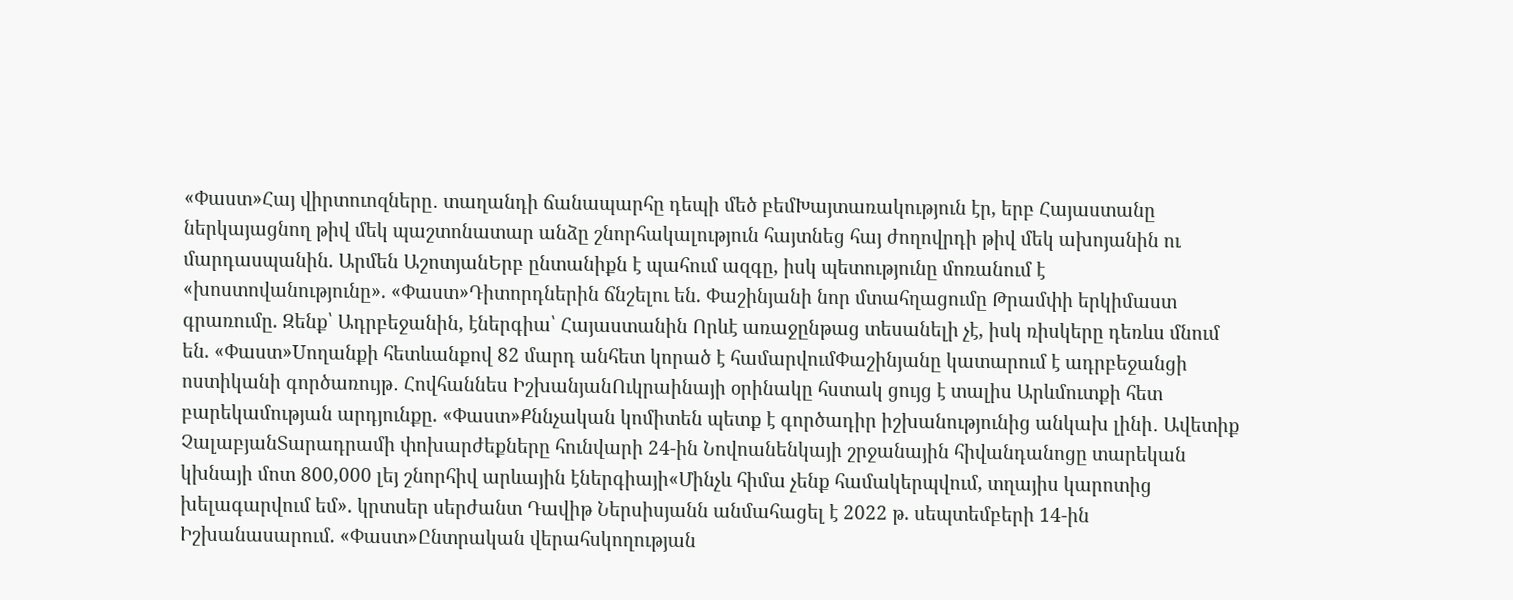«Փաստ»Հայ վիրտուոզները․ տաղանդի ճանապարհը դեպի մեծ բեմԽայտառակություն էր, երբ Հայաստանը ներկայացնող թիվ մեկ պաշտոնատար անձը շնորհակալություն հայտնեց հայ ժողովրդի թիվ մեկ ախոյանին ու մարդասպանին. Արմեն ԱշոտյանԵրբ ընտանիքն է պահում ազգը, իսկ պետությունը մոռանում է «խոստովանությունը». «Փաստ»Դիտորդներին ճնշելու են. Փաշինյանի նոր մտահղացումը Թրամփի երկիմաստ գրառումը. Զենք՝ Ադրբեջանին, էներգիա՝ Հայաստանին Որևէ առաջընթաց տեսանելի չէ, իսկ ռիսկերը դեռևս մնում են. «Փաստ»Uողանքի հետևանքով 82 մարդ անհետ կորած է համարվումՓաշինյանը կատարում է ադրբեջանցի ոստիկանի գործառույթ․ Հովհաննես ԻշխանյանՈւկրաինայի օրինակը հստակ ցույց է տալիս Արևմուտքի հետ բարեկամության արդյունքը. «Փաստ»Քննչական կոմիտեն պետք է գործադիր իշխանությունից անկախ լինի․ Ավետիք ՉալաբյանՏարադրամի փոխարժեքները հունվարի 24-ին Նովոանենկայի շրջանային հիվանդանոցը տարեկան կխնայի մոտ 800,000 լեյ շնորհիվ արևային էներգիայի«Մինչև հիմա չենք համակերպվում, տղայիս կարոտից խելագարվում եմ». կրտսեր սերժանտ Դավիթ Ներսիսյանն անմահացել է 2022 թ. սեպտեմբերի 14-ին Իշխանասարում. «Փաստ»Ընտրական վերահսկողության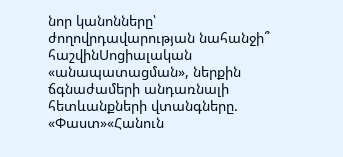նոր կանոնները՝ ժողովրդավարության նահանջի՞ հաշվինՍոցիալական «անապատացման», ներքին ճգնաժամերի անդառնալի հետևանքների վտանգները. «Փաստ»«Հանուն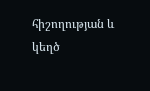հիշողության և կեղծ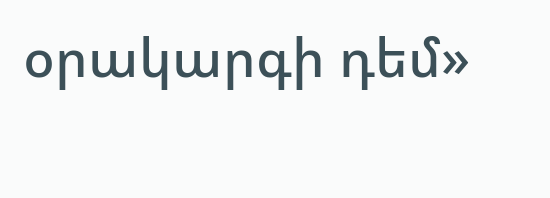օրակարգի դեմ»